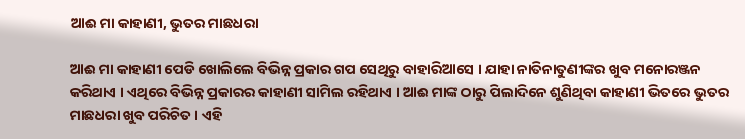ଆଈ ମା କାହାଣୀ, ଭୁତର ମାଛଧରା

ଆଈ ମା କାହାଣୀ ପେଡି ଖୋଲିଲେ ବିଭିନ୍ନ ପ୍ରକାର ଗପ ସେଥିରୁ ବାହାରିଆସେ । ଯାହା ନାତିନାତୁଣୀଙ୍କର ଖୁବ ମନୋରଞ୍ଜନ କରିଥାଏ । ଏଥିରେ ବିଭିନ୍ନ ପ୍ରକାରର କାହାଣୀ ସାମିଲ ରହିଥାଏ । ଆଈ ମାଙ୍କ ଠାରୁ ପିଲାଦିନେ ଶୁଣିଥିବା କାହାଣୀ ଭିତରେ ଭୁତର ମାଛଧରା ଖୁବ ପରିଚିତ । ଏହି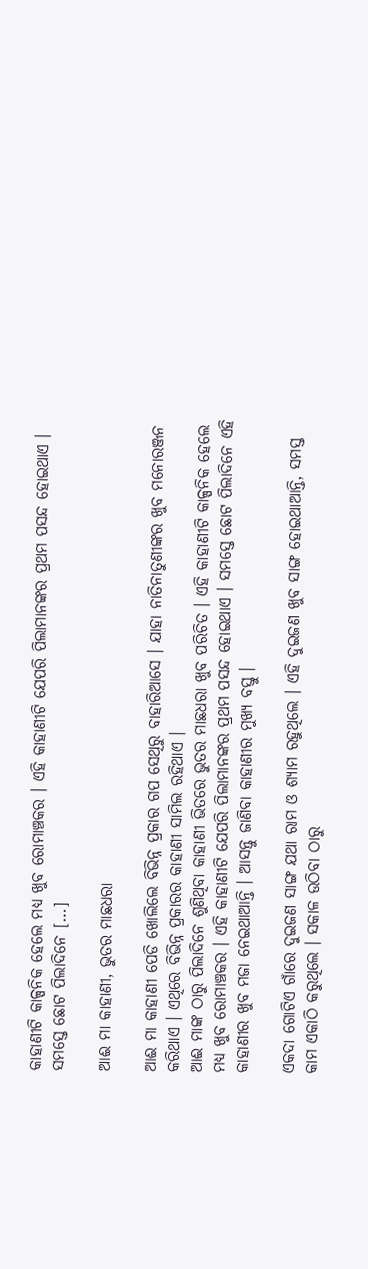କାହାଣୀଟି କାଳ୍ପନିକ ହେଲେ ମଧ୍ୟ ଖୁବ ରୋମାଞ୍ଚକର । ଏହି କାହାଣୀଟି ଯେପରି ପିଲାମାନଙ୍କର ପ୍ରଥମ ପସନ୍ଦ ହୋଇଥାଏ । ସମସ୍ତେ ଛୋଟ ପିଲାଦିନେ […]

ଆଈ ମା କାହାଣୀ, ଭୁତର ମାଛଧରା

ଆଈ ମା କାହାଣୀ ପେଡି ଖୋଲିଲେ ବିଭିନ୍ନ ପ୍ରକାର ଗପ ସେଥିରୁ ବାହାରିଆସେ । ଯାହା ନାତିନାତୁଣୀଙ୍କର ଖୁବ ମନୋରଞ୍ଜନ କରିଥାଏ । ଏଥିରେ ବିଭିନ୍ନ ପ୍ରକାରର କାହାଣୀ ସାମିଲ ରହିଥାଏ ।
ଆଈ ମାଙ୍କ ଠାରୁ ପିଲାଦିନେ ଶୁଣିଥିବା କାହାଣୀ ଭିତରେ ଭୁତର ମାଛଧରା ଖୁବ ପରିଚିତ । ଏହି କାହାଣୀଟି କାଳ୍ପନିକ ହେଲେ ମଧ୍ୟ ଖୁବ ରୋମାଞ୍ଚକର । ଏହି କାହାଣୀଟି ଯେପରି ପିଲାମାନଙ୍କର ପ୍ରଥମ ପସନ୍ଦ ହୋଇଥାଏ । ସମସ୍ତେ ଛୋଟ ପିଲାଦିନେ ଏହି କାହାଣୀର ଖୁବ ମଜା ନେଇଥାଆନ୍ତି । ଆସନ୍ତୁ ଜାଣିବା କାହାଣୀର ମୁଖ୍ୟ ବସ୍ତୁ ।

ଏକଦା ଗୋଟିଏ ଗାଁରେ ଦୁଇଜଣ ସାଙ୍ଗ ଯଥା ରାମ ଓ ଶ୍ୟାମ ରହୁଥିଲେ । ଏହି ଦୁଇଜଣ ଖୁବ ସାଙ୍ଗ ହୋଇଥାଆନ୍ତି, ସମସ୍ତ କାମ ଏକାଠି କରୁଥିଲେ । ସକାଳ ଉଠିବା ଠାରୁ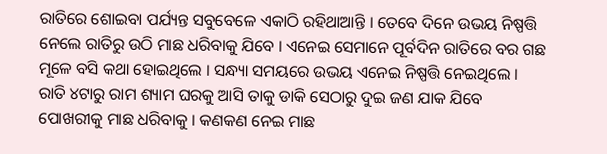ରାତିରେ ଶୋଇବା ପର୍ଯ୍ୟନ୍ତ ସବୁବେଳେ ଏକାଠି ରହିଥାଆନ୍ତି । ତେବେ ଦିନେ ଉଭୟ ନିଷ୍ପତ୍ତି ନେଲେ ରାତିରୁ ଉଠି ମାଛ ଧରିବାକୁ ଯିବେ । ଏନେଇ ସେମାନେ ପୂର୍ବଦିନ ରାତିରେ ବର ଗଛ ମୂଳେ ବସି କଥା ହୋଇଥିଲେ । ସନ୍ଧ୍ୟା ସମୟରେ ଉଭୟ ଏନେଇ ନିଷ୍ପତ୍ତି ନେଇଥିଲେ । ରାତି ୪ଟାରୁ ରାମ ଶ୍ୟାମ ଘରକୁ ଆସି ତାକୁ ଡାକି ସେଠାରୁ ଦୁଇ ଜଣ ଯାକ ଯିବେ ପୋଖରୀକୁ ମାଛ ଧରିବାକୁ । କଣକଣ ନେଇ ମାଛ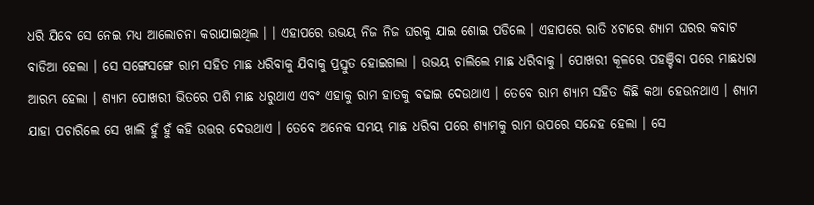ଧରି ଯିବେ ସେ ନେଇ ମଧ୍ୟ ଆଲୋଚନା କରାଯାଇଥିଲ । । ଏହାପରେ ଉଭୟ ନିଜ ନିଜ ଘରକୁ ଯାଇ ଶୋଇ ପଡିଲେ । ଏହାପରେ ରାତି ୪ଟାରେ ଶ୍ୟାମ ଘରର କବାଟ ବାଡିଆ ହେଲା । ସେ ସଙ୍ଗେସଙ୍ଗେ ରାମ ସହିତ ମାଛ ଧରିବାକୁ ଯିବାକୁ ପ୍ରସ୍ତୁତ ହୋଇଗଲା । ଉଭୟ ଚାଲିଲେ ମାଛ ଧରିବାକୁ । ପୋଖରୀ କୂଳରେ ପହଞ୍ଚିବା ପରେ ମାଛଧରା ଆରମ୍ଭ ହେଲା । ଶ୍ୟାମ ପୋଖରୀ ଭିତରେ ପଶି ମାଛ ଧରୁଥାଏ ଏବଂ ଏହାକୁ ରାମ ହାତକୁ ବଢାଇ ଦେଉଥାଏ । ତେବେ ରାମ ଶ୍ୟାମ ସହିତ କିଛି କଥା ହେଉନଥାଏ । ଶ୍ୟାମ ଯାହା ପଚାରିଲେ ସେ ଖାଲି ହୁଁ ହୁଁ କହି ଉତ୍ତର ଦେଉଥାଏ । ତେବେ ଅନେକ ସମୟ ମାଛ ଧରିବା ପରେ ଶ୍ୟାମକୁ ରାମ ଉପରେ ସନ୍ଦେହ ହେଲା । ସେ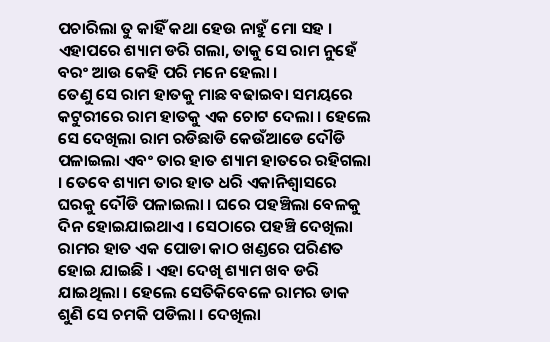ପଚାରିଲା ତୁ କାହିଁ କଥା ହେଉ ନାହୁଁ ମୋ ସହ । ଏହାପରେ ଶ୍ୟାମ ଡରି ଗଲା, ତାକୁ ସେ ରାମ ନୁହେଁ ବରଂ ଆଉ କେହି ପରି ମନେ ହେଲା ।
ତେଣୁ ସେ ରାମ ହାତକୁ ମାଛ ବଢାଇବା ସମୟରେ କଟୁରୀରେ ରାମ ହାତକୁ ଏକ ଚୋଟ ଦେଲା । ହେଲେ ସେ ଦେଖିଲା ରାମ ରଡିଛାଡି କେଉଁଆଡେ ଦୌଡି ପଳାଇଲା ଏବଂ ତାର ହାତ ଶ୍ୟାମ ହାତରେ ରହିଗଲା । ତେବେ ଶ୍ୟାମ ତାର ହାତ ଧରି ଏକାନିଶ୍ୱାସରେ ଘରକୁ ଦୌଡି ପଳାଇଲା । ଘରେ ପହଞ୍ଚିଲା ବେଳକୁ ଦିନ ହୋଇଯାଇଥାଏ । ସେଠାରେ ପହଞ୍ଚି ଦେଖିଲା ରାମର ହାତ ଏକ ପୋଡା କାଠ ଖଣ୍ଡରେ ପରିଣତ ହୋଇ ଯାଇଛି । ଏହା ଦେଖି ଶ୍ୟାମ ଖବ ଡରି ଯାଇଥିଲା । ହେଲେ ସେତିକିବେଳେ ରାମର ଡାକ ଶୁଣି ସେ ଚମକି ପଡିଲା । ଦେଖିଲା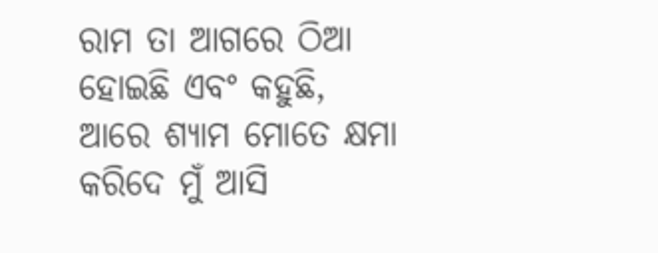ରାମ ତା ଆଗରେ ଠିଆ ହୋଇଛି ଏବଂ କହୁଛି, ଆରେ ଶ୍ୟାମ ମୋତେ କ୍ଷମା କରିଦେ ମୁଁ ଆସି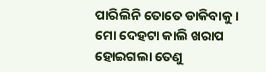ପାରିଲିନି ତୋତେ ଡାକିବାକୁ । ମୋ ଦେହଟା କାଲି ଖରାପ ହୋଇଗଲା ତେଣୁ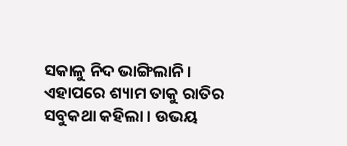ସକାଳୁ ନିଦ ଭାଙ୍ଗିଲାନି । ଏହାପରେ ଶ୍ୟାମ ତାକୁ ରାତିର ସବୁକଥା କହିଲା । ଉଭୟ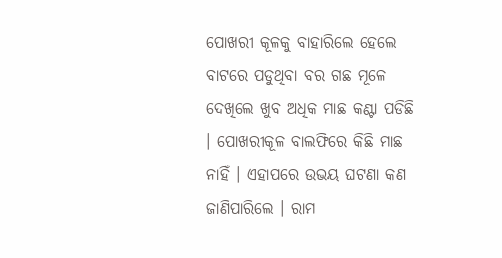ପୋଖରୀ କୂଳକୁ ବାହାରିଲେ ହେଲେ ବାଟରେ ପଡୁଥିବା ବର ଗଛ ମୂଳେ ଦେଖିଲେ ଖୁବ ଅଧିକ ମାଛ କଣ୍ଟା ପଡିଛି । ପୋଖରୀକୂଳ ବାଲଫିରେ କିଛି ମାଛ ନାହିଁ । ଏହାପରେ ଉଭୟ ଘଟଣା କଣ ଜାଣିପାରିଲେ । ରାମ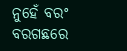ନୁହେଁ ବରଂ ବରଗଛରେ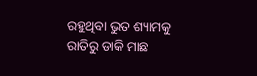ରହୁଥିବା ଭୁତ ଶ୍ୟାମକୁ ରାତିରୁ ଡାକି ମାଛ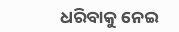ଧରିବାକୁ ନେଇ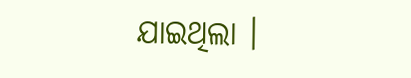ଯାଇଥିଲା ।